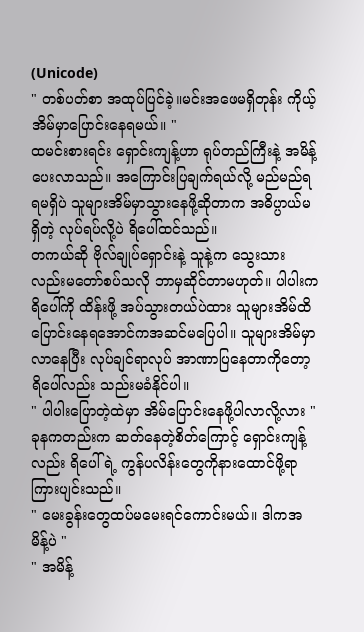(Unicode)
" တစ်ပတ်စာ အထုပ်ပြင်ခဲ့။မင်းအဖေမရှိတုန်း ကိုယ့်အိမ်မှာပြောင်းနေရမယ်။ "
ထမင်းစားရင်း ရှောင်းကျန့်ဟာ ရုပ်တည်ကြီးနဲ့ အမိန့်ပေးလာသည်။ အကြောင်းပြချက်ရယ်လို့ မည်မည်ရရမရှိပဲ သူများအိမ်မှာသွားနေဖို့ဆိုတာက အဓိပ္ပာယ်မရှိတဲ့ လုပ်ရပ်လို့ပဲ ရိပေါ်ထင်သည်။
တကယ်ဆို ဗိုလ်ချုပ်ရှောင်းနဲ့ သူနဲ့က သွေးသားလည်းမတော်စပ်သလို ဘာမှဆိုင်တာမဟုတ်။ ပါပါးက ရိပေါ်ကို ထိန်းဖို့ အပ်သွားတယ်ပဲထား သူများအိမ်ထိပြောင်းနေရအောင်ကအဆင်မပြေပါ။ သူများအိမ်မှာလာနေပြီး လုပ်ချင်ရာလုပ် အာဏာပြနေတာကိုတော့ ရိပေါ်လည်း သည်းမခံနိုင်ပါ။
" ပါပါးပြောတဲ့ထဲမှာ အိမ်ပြောင်းနေဖို့ပါလာလို့လား "
ခုနကတည်းက ဆတ်နေတဲ့စိတ်ကြောင့် ရှောင်းကျန့်လည်း ရိပေါ်ရဲ့ ကွန်ပလိန်းတွေကိုနားထောင်ဖို့ရာ ကြားပျင်းသည်။
" မေးခွန်းတွေထပ်မမေးရင်ကောင်းမယ်။ ဒါကအမိန့်ပဲ "
" အမိန့်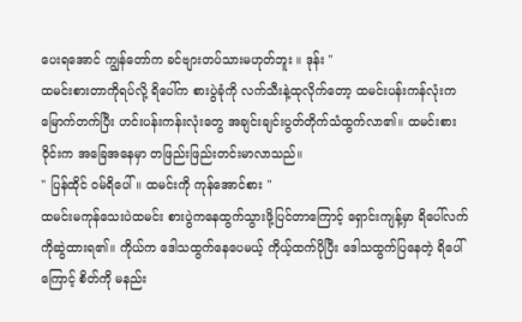ပေးရအောင် ကျွန်တော်က ခင်ဗျားတပ်သားမဟုတ်ဘူး ။ ဒုန်း "
ထမင်းစားတာကိုရပ်လို့ ရိပေါ်က စားပွဲခုံကို လက်သီးနဲ့ထုလိုက်တော့ ထမင်းပန်းကန်လုံးက မြောက်တက်ပြီး ဟင်းပန်းကန်းလုံးတွေ အချင်းချင်းပွတ်တိုက်သံထွက်လာ၏။ ထမင်းစားဝိုင်းက အခြေအနေမှာ တဖြည်းဖြည်းတင်းမာလာသည်။
" ပြန်ထိုင် ဝမ်ရိပေါ်။ ထမင်းကို ကုန်အောင်စား "
ထမင်းမကုန်သေးပဲထမင်း စားပွဲကနေထွက်သွားဖို့ပြင်တာကြောင့် ရှောင်းကျန့်မှာ ရိပေါ်လက်ကိုဆွဲထားရ၏။ ကိုယ်က ဒေါသထွက်နေပေမယ့် ကိုယ့်ထက်ပိုပြီး ဒေါသထွက်ပြနေတဲ့ ရိပေါ်ကြောင့် စိတ်ကို မနည်း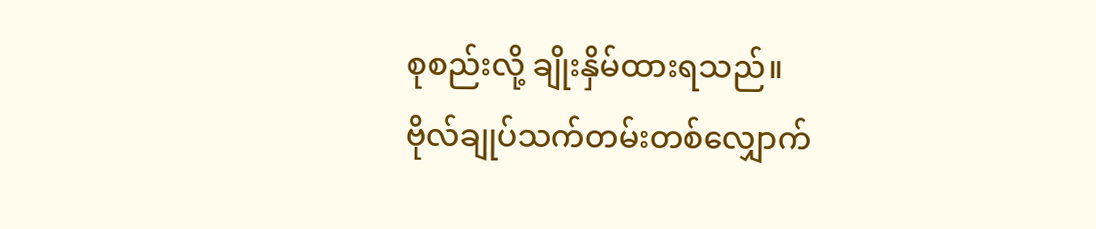စုစည်းလို့ ချိုးနှိမ်ထားရသည်။
ဗိုလ်ချုပ်သက်တမ်းတစ်လျှောက်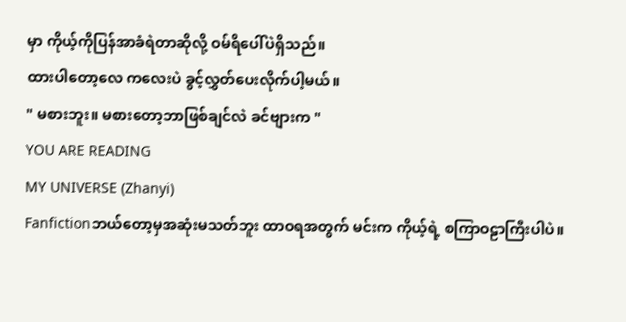မှာ ကိုယ့်ကိုပြန်အာခံရဲတာဆိုလို့ ဝမ်ရိပေါ်ပဲရှိသည်။
ထားပါတော့လေ ကလေးပဲ ခွင့်လွှတ်ပေးလိုက်ပါ့မယ်။
" မစားဘူး။ မစားတော့ဘာဖြစ်ချင်လဲ ခင်ဗျားက "
YOU ARE READING
MY UNIVERSE (Zhanyi)
Fanfictionဘယ်တော့မှအဆုံးမသတ်ဘူး ထာဝရအတွက် မင်းက ကိုယ့်ရဲ့ စကြာဝဠာကြီးပါပဲ။